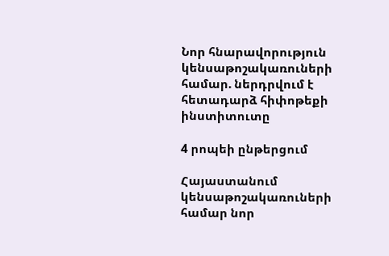Նոր հնարավորություն կենսաթոշակառուների համար. ներդրվում է հետադարձ հիփոթեքի ինստիտուտը

4 րոպեի ընթերցում

Հայաստանում կենսաթոշակառուների համար նոր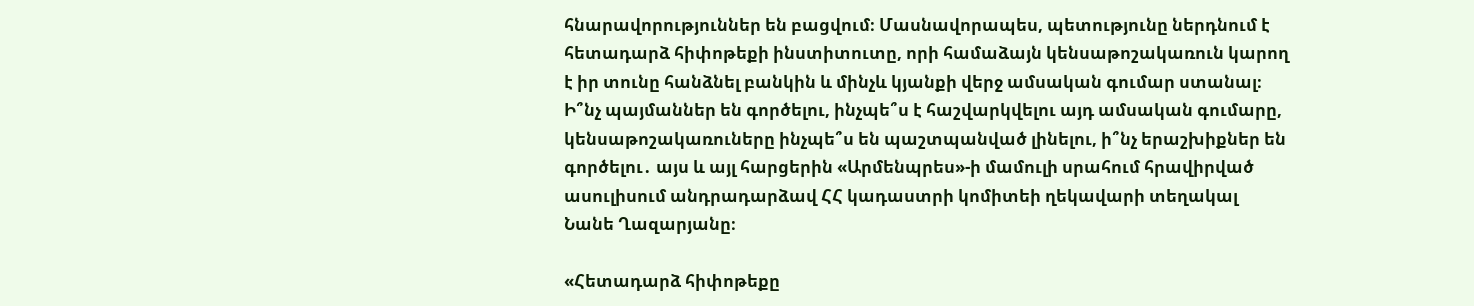հնարավորություններ են բացվում։ Մասնավորապես, պետությունը ներդնում է հետադարձ հիփոթեքի ինստիտուտը, որի համաձայն կենսաթոշակառուն կարող է իր տունը հանձնել բանկին և մինչև կյանքի վերջ ամսական գումար ստանալ։ Ի՞նչ պայմաններ են գործելու, ինչպե՞ս է հաշվարկվելու այդ ամսական գումարը, կենսաթոշակառուները ինչպե՞ս են պաշտպանված լինելու, ի՞նչ երաշխիքներ են գործելու․ այս և այլ հարցերին «Արմենպրես»-ի մամուլի սրահում հրավիրված ասուլիսում անդրադարձավ ՀՀ կադաստրի կոմիտեի ղեկավարի տեղակալ Նանե Ղազարյանը։

«Հետադարձ հիփոթեքը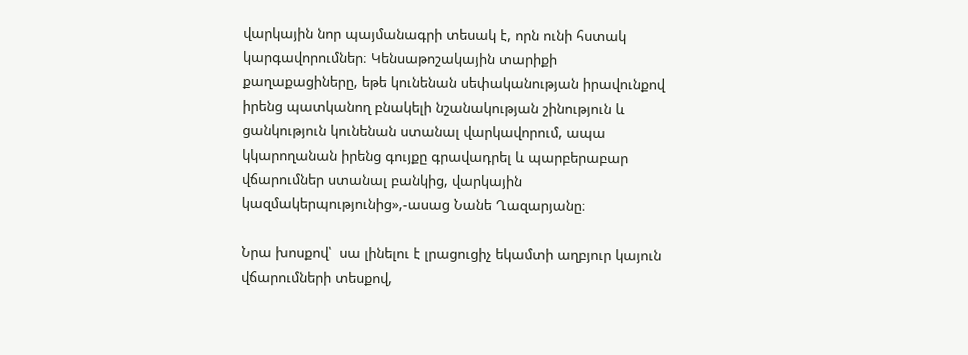վարկային նոր պայմանագրի տեսակ է, որն ունի հստակ կարգավորումներ։ Կենսաթոշակային տարիքի քաղաքացիները, եթե կունենան սեփականության իրավունքով իրենց պատկանող բնակելի նշանակության շինություն և ցանկություն կունենան ստանալ վարկավորում, ապա կկարողանան իրենց գույքը գրավադրել և պարբերաբար վճարումներ ստանալ բանկից, վարկային կազմակերպությունից»,-ասաց Նանե Ղազարյանը։

Նրա խոսքով՝  սա լինելու է լրացուցիչ եկամտի աղբյուր կայուն վճարումների տեսքով,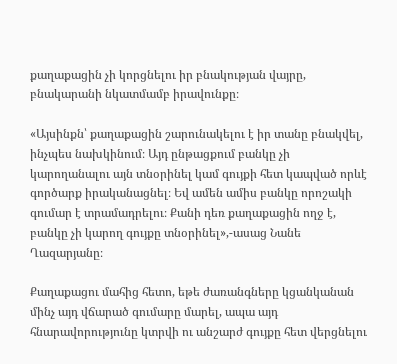քաղաքացին չի կորցնելու իր բնակության վայրը, բնակարանի նկատմամբ իրավունքը։

«Այսինքն՝ քաղաքացին շարունակելու է իր տանը բնակվել, ինչպես նախկինում։ Այդ ընթացքում բանկը չի կարողանալու այն տնօրինել կամ գույքի հետ կապված որևէ գործարք իրականացնել։ Եվ ամեն ամիս բանկը որոշակի գումար է տրամադրելու։ Քանի դեռ քաղաքացին ողջ է, բանկը չի կարող գույքը տնօրինել»,-ասաց Նանե Ղազարյանը։

Քաղաքացու մահից հետո, եթե ժառանգները կցանկանան մինչ այդ վճարած գումարը մարել, ապա այդ հնարավորությունը կտրվի ու անշարժ գույքը հետ վերցնելու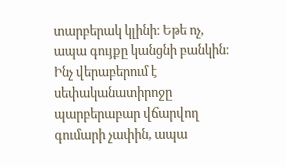տարբերակ կլինի։ Եթե ոչ, ապա գույքը կանցնի բանկին։ Ինչ վերաբերում է սեփականատիրոջը պարբերաբար վճարվող գումարի չափին, ապա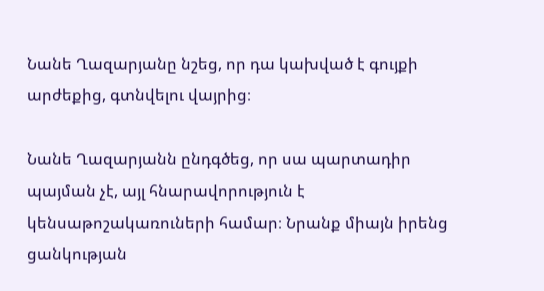Նանե Ղազարյանը նշեց, որ դա կախված է գույքի արժեքից, գտնվելու վայրից։

Նանե Ղազարյանն ընդգծեց, որ սա պարտադիր պայման չէ, այլ հնարավորություն է կենսաթոշակառուների համար։ Նրանք միայն իրենց ցանկության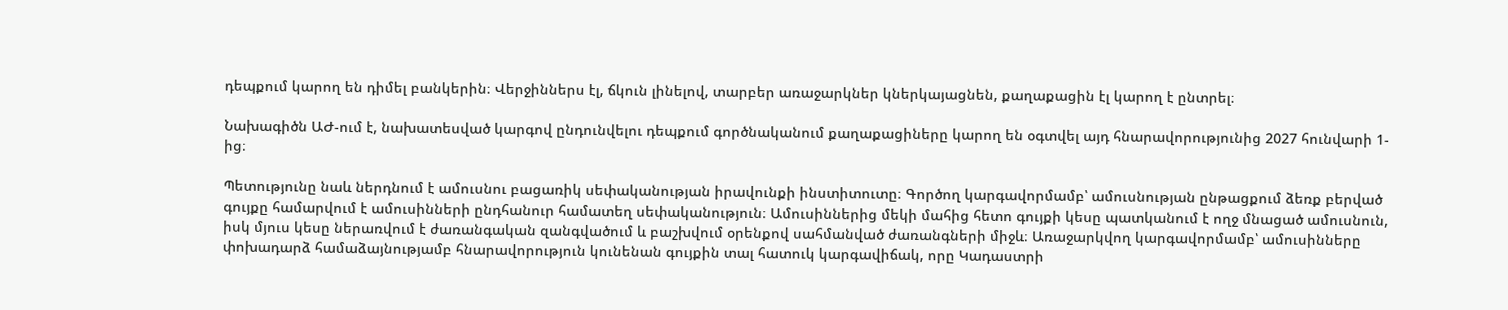դեպքում կարող են դիմել բանկերին։ Վերջիններս էլ, ճկուն լինելով, տարբեր առաջարկներ կներկայացնեն, քաղաքացին էլ կարող է ընտրել։

Նախագիծն ԱԺ-ում է, նախատեսված կարգով ընդունվելու դեպքում գործնականում քաղաքացիները կարող են օգտվել այդ հնարավորությունից 2027 հունվարի 1-ից։

Պետությունը նաև ներդնում է ամուսնու բացառիկ սեփականության իրավունքի ինստիտուտը։ Գործող կարգավորմամբ՝ ամուսնության ընթացքում ձեռք բերված գույքը համարվում է ամուսինների ընդհանուր համատեղ սեփականություն։ Ամուսիններից մեկի մահից հետո գույքի կեսը պատկանում է ողջ մնացած ամուսնուն, իսկ մյուս կեսը ներառվում է ժառանգական զանգվածում և բաշխվում օրենքով սահմանված ժառանգների միջև։ Առաջարկվող կարգավորմամբ՝ ամուսինները փոխադարձ համաձայնությամբ հնարավորություն կունենան գույքին տալ հատուկ կարգավիճակ, որը Կադաստրի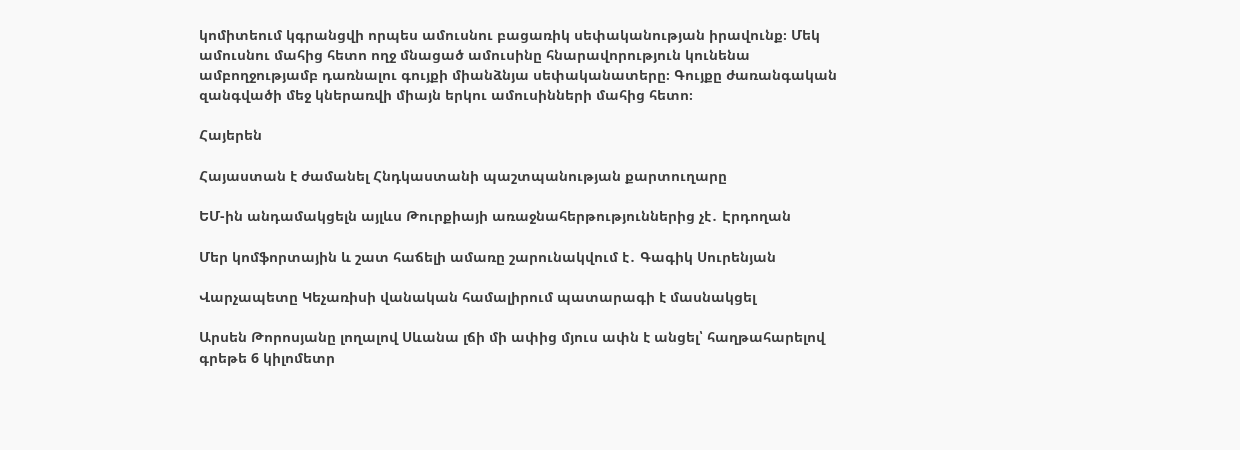կոմիտեում կգրանցվի որպես ամուսնու բացառիկ սեփականության իրավունք։ Մեկ ամուսնու մահից հետո ողջ մնացած ամուսինը հնարավորություն կունենա ամբողջությամբ դառնալու գույքի միանձնյա սեփականատերը։ Գույքը ժառանգական զանգվածի մեջ կներառվի միայն երկու ամուսինների մահից հետո։

Հայերեն

Հայաստան է ժամանել Հնդկաստանի պաշտպանության քարտուղարը

ԵՄ-ին անդամակցելն այլևս Թուրքիայի առաջնահերթություններից չէ․ Էրդողան

Մեր կոմֆորտային և շատ հաճելի ամառը շարունակվում է․ Գագիկ Սուրենյան

Վարչապետը Կեչառիսի վանական համալիրում պատարագի է մասնակցել

Արսեն Թորոսյանը լողալով Սևանա լճի մի ափից մյուս ափն է անցել՝ հաղթահարելով գրեթե 6 կիլոմետր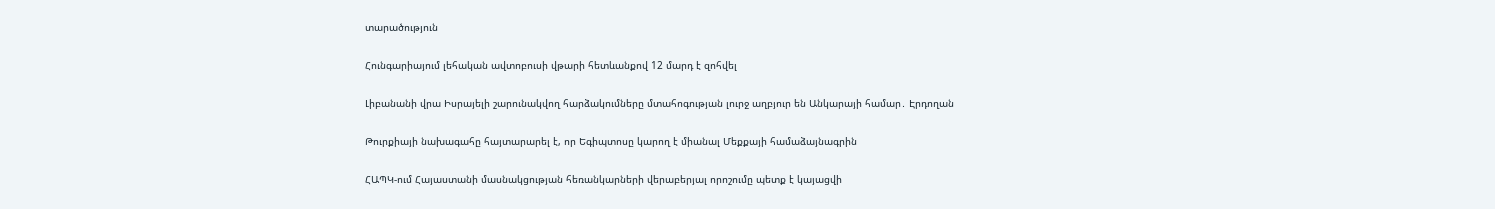տարածություն

Հունգարիայում լեհական ավտոբուսի վթարի հետևանքով 12 մարդ է զոհվել

Լիբանանի վրա Իսրայելի շարունակվող հարձակումները մտահոգության լուրջ աղբյուր են Անկարայի համար․ Էրդողան

Թուրքիայի նախագահը հայտարարել է, որ Եգիպտոսը կարող է միանալ Մեքքայի համաձայնագրին

ՀԱՊԿ-ում Հայաստանի մասնակցության հեռանկարների վերաբերյալ որոշումը պետք է կայացվի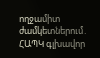ողջամիտ ժամկետներում․ ՀԱՊԿ գլխավոր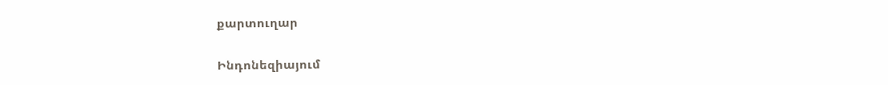քարտուղար

Ինդոնեզիայում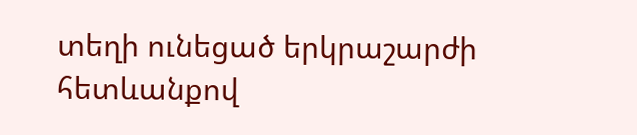տեղի ունեցած երկրաշարժի հետևանքով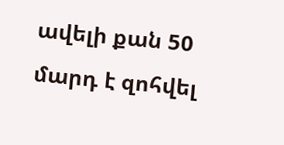ավելի քան 50 մարդ է զոհվել